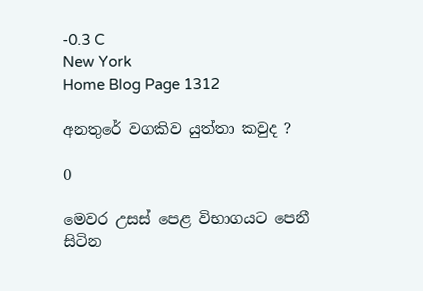-0.3 C
New York
Home Blog Page 1312

අනතුරේ වගකිව යුත්තා කවුද ?

0

මෙවර උසස් පෙළ විභාගයට පෙනී සිටින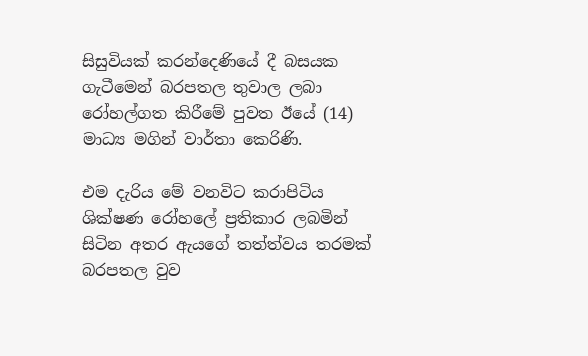සිසුවියක් කරන්දෙණියේ දී බසයක ගැටීමෙන් බරපතල තුවාල ලබා රෝහල්ගත කිරීමේ පුවත ඊයේ (14) මාධ්‍ය මගින් වාර්තා කෙරිණි.

එම දැරිය මේ වනවිට කරාපිටිය ශික්ෂණ රෝහලේ ප්‍රතිකාර ලබමින් සිටින අතර ඇයගේ තත්ත්වය තරමක් බරපතල වුව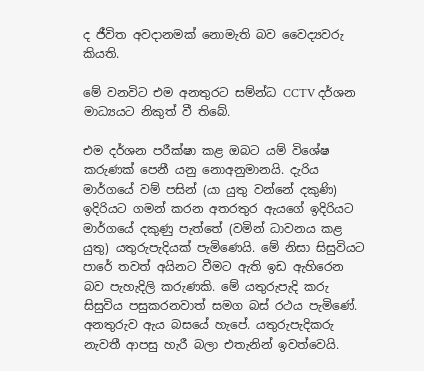ද ජීවිත අවදානමක් නොමැති බව වෛද්‍යවරු කියති.

මේ වනවිට එම අනතුරට සම්න්ධ CCTV දර්ශන මාධ්‍යයට නිකුත් වී තිබේ.

එම දර්ශන පරීක්ෂා කළ ඔබට යම් විශේෂ කරුණක් පෙනී යනු නොඅනුමානයි. දැරිය මාර්ගයේ වම් පසින් (යා යුතු වන්නේ දකුණි) ඉදිරියට ගමන් කරන අතරතුර ඇයගේ ඉදිරියට මාර්ගයේ දකුණු පැත්තේ (වමින් ධාවනය කළ යුතු) යතුරුපැදියක් පැමිණෙයි. මේ නිසා සිසුවියට පාරේ තවත් අයිනට වීමට ඇති ඉඩ ඇහිරෙන බව පැහැදිලි කරුණකි. මේ යතුරුපැදි කරු සිසුවිය පසුකරනවාත් සමග බස් රථය පැමිණේ. අනතුරුව ඇය බසයේ හැපේ. යතුරුපැදිකරු නැවතී ආපසු හැරී බලා එතැනින් ඉවත්වෙයි.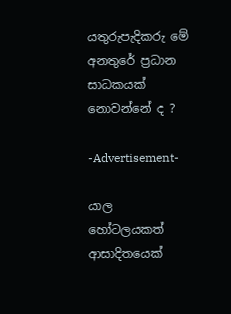යතුරුපැදිකරු මේ අනතුරේ ප්‍රධාන සාධකයක් නොවන්නේ ද ?

-Advertisement-

යාල හෝටලයකත් ආසාදිතයෙක්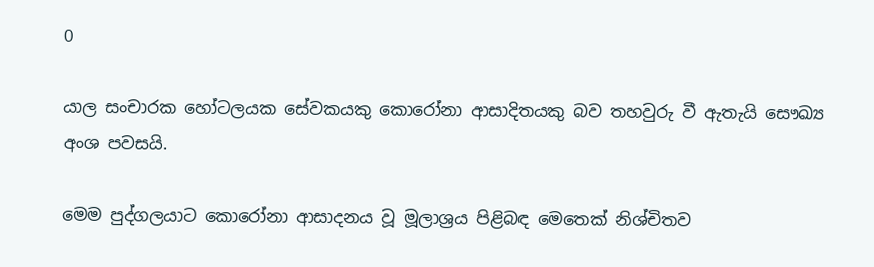0

යාල සංචාරක හෝටලයක සේවකයකු කොරෝනා ආසාදිතයකු බව තහවුරු වී ඇතැයි සෞඛ්‍ය අංශ පවසයි.

මෙම පුද්ගලයාට කොරෝනා ආසාදනය වූ මූලාශ්‍රය පිළිබඳ මෙතෙක් නිශ්චිතව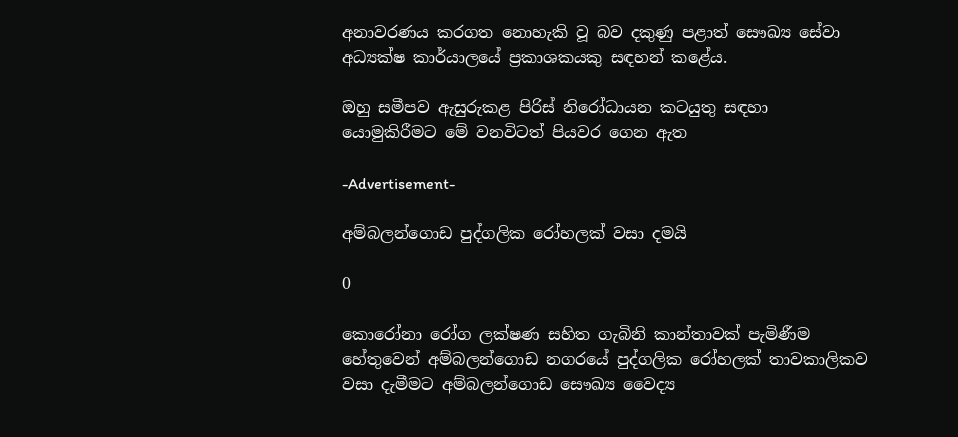අනාවරණය කරගත නොහැකි වූ බව දකුණු පළාත් සෞඛ්‍ය සේවා අධ්‍යක්ෂ කාර්යාලයේ ප්‍රකාශකයකු සඳහන් කළේය.

ඔහු සමීපව ඇසුරුකළ පිරිස් නිරෝධායන කටයුතු සඳහා යොමුකිරීමට මේ වනවිටත් පියවර ගෙන ඇත

-Advertisement-

අම්බලන්ගොඩ පුද්ගලික රෝහලක් වසා දමයි

0

කොරෝනා රෝග ලක්ෂණ සහිත ගැබිනි කාන්තාවක් පැමිණීම හේතුවෙන් අම්බලන්ගොඩ නගරයේ පුද්ගලික රෝහලක් තාවකාලිකව වසා දැමීමට අම්බලන්ගොඩ සෞඛ්‍ය වෛද්‍ය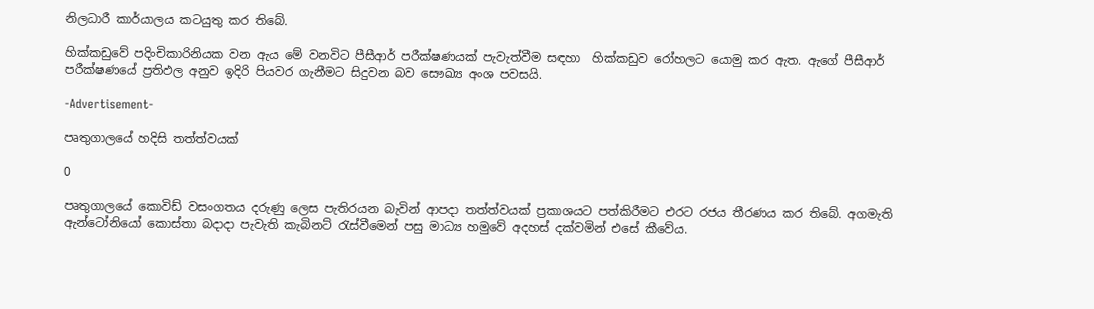නිලධාරී කාර්යාලය කටයුතු කර තිබේ.

හික්කඩුවේ පදිංචිකාරිනියක වන ඇය මේ වනවිට පීසීආර් පරීක්ෂණයක් පැවැත්වීම සඳහා  හික්කඩුව රෝහලට යොමු කර ඇත. ඇගේ පීසීආර් පරීක්ෂණයේ ප්‍රතිඵල අනුව ඉදිරි පියවර ගැනීමට සිදුවන බව සෞඛ්‍ය අංශ පවසයි.

-Advertisement-

පෘතුගාලයේ හදිසි තත්ත්වයක්

0

පෘතුගාලයේ කොවිඩ් වසංගතය දරුණු ලෙස පැතිරයන බැවින් ආපදා තත්ත්වයක් ප්‍රකාශයට පත්කිරීමට එරට රජය තීරණය කර තිබේ. අගමැති ඇන්ටෝනියෝ කොස්තා බදාදා පැවැති කැබිනට් රැස්වීමෙන් පසු මාධ්‍ය හමුවේ අදහස් දක්වමින් එසේ කීවේය.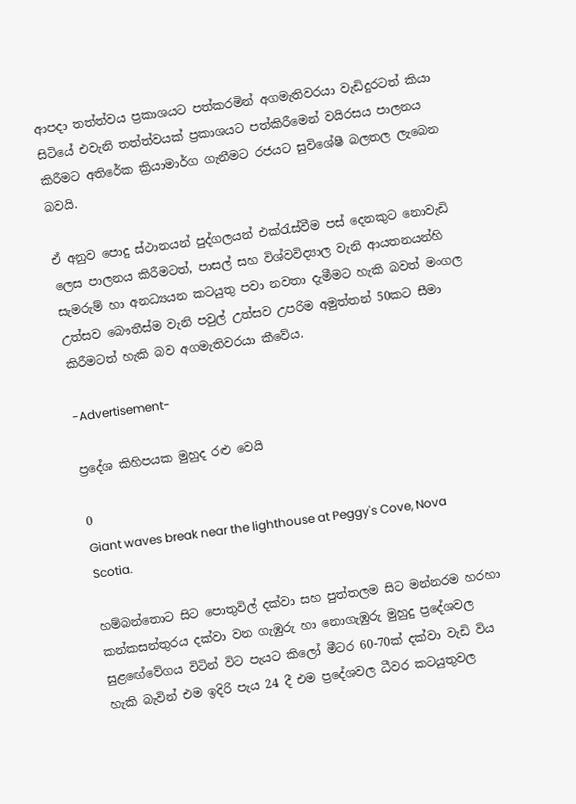ආපදා තත්ත්වය ප්‍රකාශයට පත්කරමින් අගමැතිවරයා වැඩිදුරටත් කියා සිටියේ එවැනි තත්ත්වයක් ප්‍රකාශයට පත්කිරීමෙන් වයිරසය පාලනය කිරීමට අතිරේක ක්‍රියාමාර්ග ගැනීමට රජයට සුවිශේෂී බලතල ලැබෙන බවයි.

ඒ අනුව පොදු ස්ථානයන් පුද්ගලයන් එක්රැස්වීම පස් දෙනකුට නොවැඩි ලෙස පාලනය කිරීමටත්, පාසල් සහ විශ්වවිද්‍යාල වැනි ආයතනයන්හි සැමරුම් හා අනධ්‍යයන කටයුතු පවා නවතා දැමීමට හැකි බවත් මංගල උත්සව බෞතීස්ම වැනි පවුල් උත්සව උපරිම අමුත්තන් 50කට සීමා කිරීමටත් හැකි බව අගමැතිවරයා කීවේය.

-Advertisement-

ප්‍රදේශ කිහිපයක මුහුද රළු වෙයි

0
Giant waves break near the lighthouse at Peggy's Cove, Nova Scotia.

හම්බන්තොට සිට පොතුවිල් දක්වා සහ පුත්තලම සිට මන්නරම හරහා කන්කසන්තුරය දක්වා වන ගැඹුරු හා නොගැඹුරු මුහුදු ප්‍රදේශවල සුළ‍‍ඟේවේගය විටින් විට පැයට කිලෝ මීටර 60-70ක් දක්වා වැඩි විය හැකි බැවින් එම ඉදිරි පැය 24 දී එම ප්‍රදේශවල ධීවර කටයුතුවල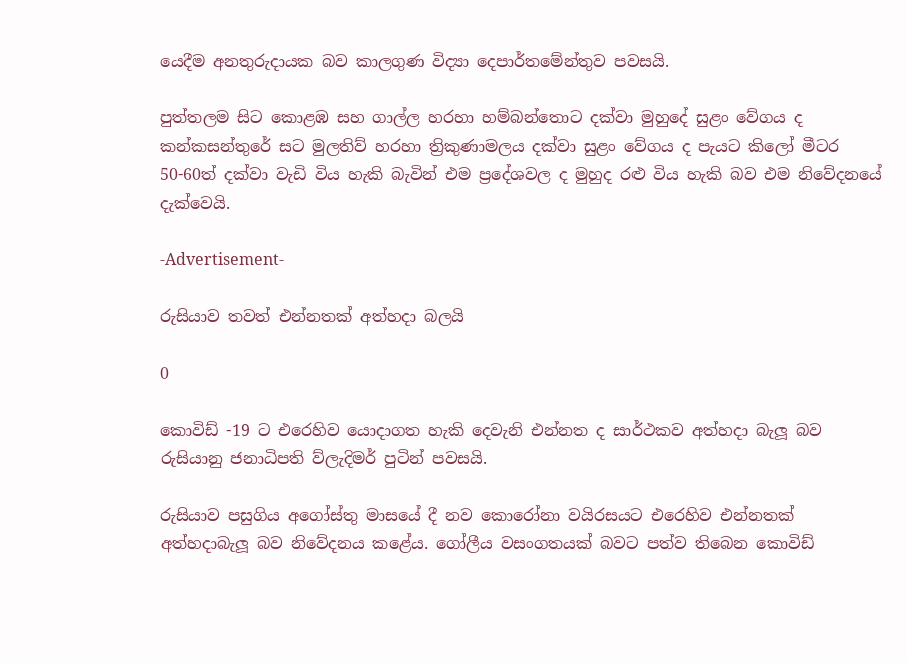යෙදීම අනතුරුදායක බව කාලගුණ විද්‍යා දෙපාර්තමේන්තුව පවසයි.

පුත්තලම සිට කොළඹ සහ ගාල්ල හරහා හම්බන්තොට දක්වා මුහුදේ සුළං වේගය ද කන්කසන්තුරේ සට මුලතිව් හරහා ත්‍රිකුණාමලය දක්වා සුළං වේගය ද පැයට කිලෝ මීටර 50-60ත් දක්වා වැඩි විය හැකි බැවින් එම ප්‍රදේශවල ද මුහුද රළු විය හැකි බව එම නිවේදනයේ දැක්වෙයි.

-Advertisement-

රුසියාව තවත් එන්නතක් අත්හදා බලයි

0

කොවිඩ් -19 ට එරෙහිව යොදාගත හැකි දෙවැනි එන්නත ද සාර්ථකව අත්හදා බැලූ බව රුසියානු ජනාධිපති ව්ලැදිමර් පුටින් පවසයි.

රුසියාව පසුගිය අගෝස්තු මාස‍යේ දී නව කොරෝනා වයිරසයට එරෙහිව එන්නතක් අත්හදාබැලූ බව නිවේදනය කළේය. ගෝලීය වසංගතයක් බවට පත්ව තිබෙන කොවිඩ්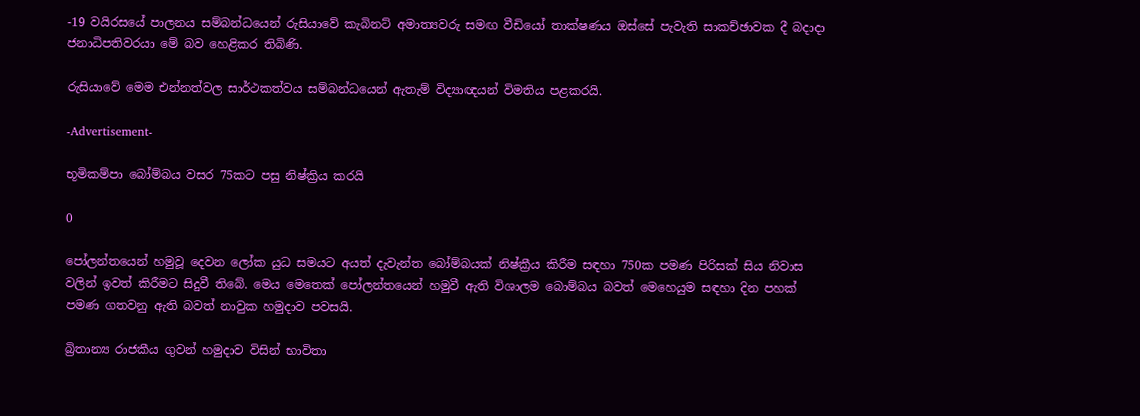-19 වයිරසයේ පාලනය සම්බන්ධයෙන් රුසියාවේ කැබිනට් අමාත්‍යවරු සමඟ වීඩියෝ තාක්ෂණය ඔස්සේ පැවැති සාකච්ඡාවක දී බදාදා ජනාධිපතිවරයා මේ බව හෙළිකර තිබිණි.

රුසියාවේ මෙම එන්නත්වල සාර්ථකත්වය සම්බන්ධයෙන් ඇතැම් විද්‍යාඥයන් විමතිය පළකරයි.

-Advertisement-

භූමිකම්පා බෝම්බය වසර 75කට පසු නිෂ්ක්‍රිය කරයි

0

පෝලන්තයෙන් හමුවූ දෙවන ලෝක යුධ සමයට අයත් දැවැන්ත බෝම්බයක් නිෂ්ක්‍රීය කිරීම සඳහා 750ක පමණ පිරිසක් සිය නිවාස වලින් ඉවත් කිරීමට සිදුවී තිබේ. මෙය මෙතෙක් පෝලන්තයෙන් හමුවී ඇති විශාලම බොම්බය බවත් මෙහෙයුම සඳහා දින පහක් පමණ ගතවනු ඇති බවත් නාවුක හමුදාව පවසයි.

බ්‍රිතාන්‍ය රාජකීය ගුවන් හමුදාව විසින් භාවිතා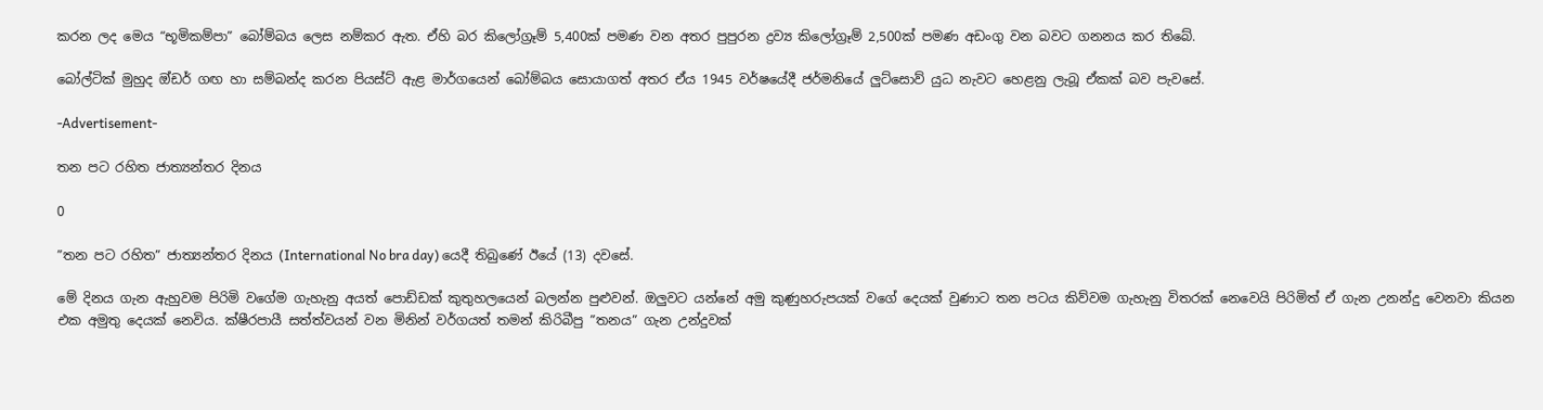කරන ලද මෙය “භූමිකම්පා” බෝම්බය ලෙස නම්කර ඇත. ඒහි බර කිලෝග්‍රෑම් 5,400ක් පමණ වන අතර පුපුරන ද්‍රව්‍ය කිලෝග්‍රෑම් 2,500ක් පමණ අඩංගු වන බවට ගනනය කර තිබේ.

බෝල්ටික් මුහුද ඔ්ඩර් ගඟ හා සම්බන්ද කරන පියස්ට් ඇළ මාර්ගයෙන් බෝම්බය සොයාගත් අතර ඒය 1945 වර්ෂයේදී ජර්මනියේ ලුට්සොව් යුධ නැවට හෙළනු ලැබූ ඒකක් බව පැවසේ.

-Advertisement-

තන පට රහිත ජාත්‍යන්තර දිනය

0

”තන පට රහිත” ජාත්‍යන්තර දිනය (International No bra day) යෙදී තිබුණේ ඊයේ (13) දවසේ.

මේ දිනය ගැන ඇහුවම පිරිමි වගේම ගැහැනු අයත් පොඩ්ඩක් කුතුහලයෙන් බලන්න පුළුවන්. ඔලුවට යන්නේ අමු කුණුහරුපයක් වගේ දෙයක් වුණාට තන පටය කිව්වම ගැහැනු විතරක් නෙවෙයි පිරිමිත් ඒ ගැන උනන්දු වෙනවා කියන එක අමුතු දෙයක් නෙවිය. ක්ෂීරපායී සත්ත්වයන් වන මිනින් වර්ගයත් තමන් කිරිබීපු ”තනය” ගැන උන්දුවක්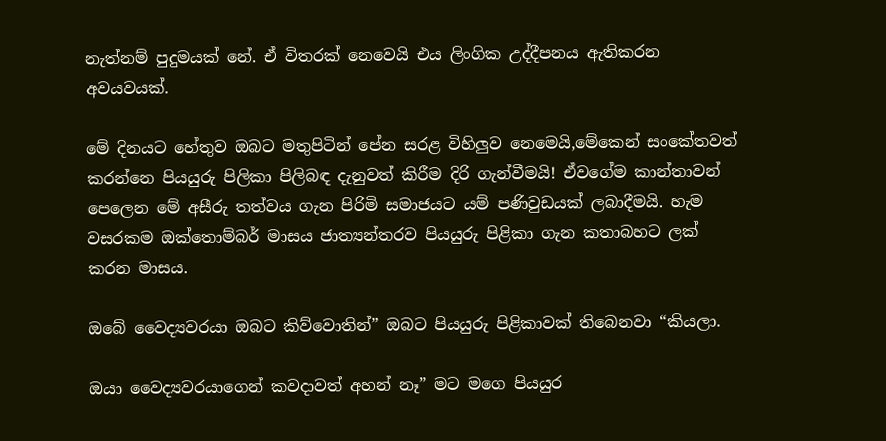නැත්නම් පුදුමයක් නේ. ඒ විතරක් නෙවෙයි එය ලිංගික උද්දීපනය ඇතිකරන අවයවයක්.

මේ දිනයට හේතුව ඔබට මතුපිටින් පේන සරළ විහිලුව නෙමෙයි,මේකෙන් සංකේතවත් කරන්නෙ පියයුරු පිලිකා පිලිබඳ දැනුවත් කිරීම දිරි ගැන්වීමයි! ඒවගේම කාන්තාවන් පෙලෙන මේ අසීරු තත්වය ගැන පිරිමි සමාජයට යම් පණිවුඩයක් ලබාදීමයි. හැම වසරකම ඔක්තොම්බර් මාසය ජාත්‍යන්තරව පියයුරු පිළිකා ගැන කතාබහට ලක් කරන මාසය.

ඔබේ වෛද්‍යවරයා ඔබට කිව්වොතින්” ඔබට පියයුරු පිළිකාවක් තිබෙනවා “කියලා.

ඔයා වෛද්‍යවරයාගෙන් කවදාවත් අහන් නෑ” මට මගෙ පියයුර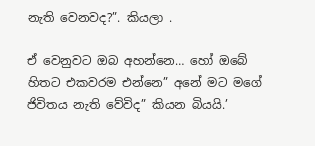නැති වෙනවද?”. කියලා .

ඒ වෙනුවට ඔබ අහන්නෙ… හෝ ඔබේ හිතට එකවරම එන්නෙ” අනේ මට මගේ ජිවිතය නැති වේවිද” කියන බියයි.’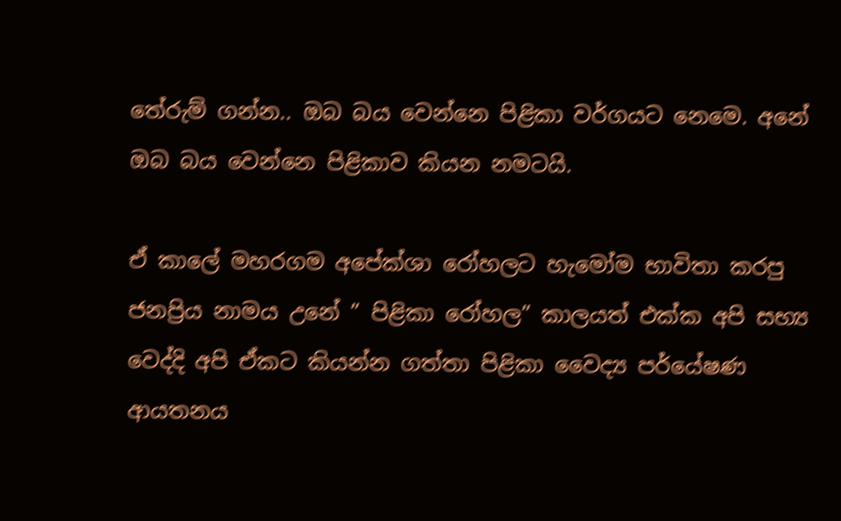තේරුම් ගන්න.. ඔබ බය වෙන්නෙ පිළිකා වර්ගයට නෙමෙ. අනේ ඔබ බය වෙන්නෙ පිළිකාව කියන නමටයි.

ඒ කාලේ මහරගම අපේක්ශා රෝහලට හැමෝම භාවිතා කරපු ජනප්‍රිය නාමය උනේ ” පිළිකා රෝහල” කාලයත් එක්ක අපි සභ්‍ය වෙද්දි අපි ඒකට කියන්න ගත්තා පිළිකා වෛද්‍ය පර්යේෂණ ආයතනය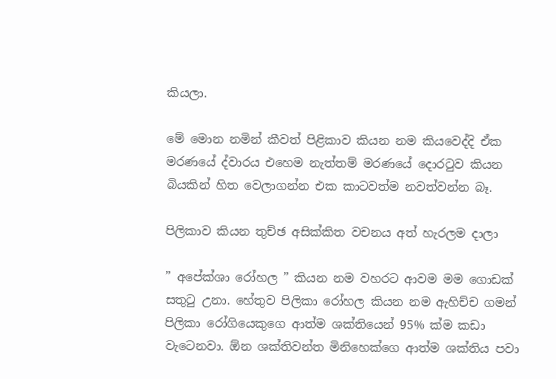කියලා.

මේ මොන නමින් කීවත් පිළිකාව කියන නම කියවෙද්දි ඒක මරණයේ ද්වාරය එහෙම නැත්තම් මරණයේ දොරටුව කියන බියකින් හිත වෙලාගන්න එක කාටවත්ම නවත්වන්න බෑ.

පිලිකාව කියන තුච්ඡ අසික්කිත වචනය අත් හැරලම දාලා

” අපේක්ශා රෝහල ” කියන නම වහරට ආවම මම ගොඩක් සතුටු උනා. හේතුව පිලිකා රෝහල කියන නම ඇහිච්ච ගමන් පිලිකා රෝගියෙකුගෙ ආත්ම ශක්තියෙන් 95% ක්ම කඩා වැටෙනවා. ඕන ශක්තිවන්ත මිනිහෙක්ගෙ ආත්ම ශක්තිය පවා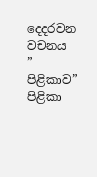දෙදරවන වචනය ” පිළිකාව” පිළිකා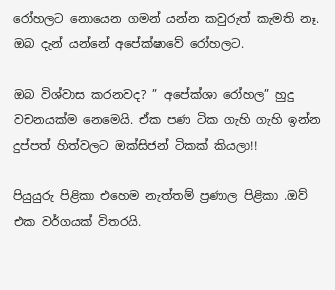රෝහලට නොයෙන ගමන් යන්න කවුරුත් කැමති නෑ. ඔබ දැන් යන්නේ අපේක්ෂාවේ රෝහලට.

ඔබ විශ්වාස කරනවද? ” අපේක්ශා රෝහල” හුදු වචනයක්ම නෙමෙයි. ඒක පණ ටික ගැහි ගැහි ඉන්න දුප්පත් හිත්වලට ඔක්සිජන් ටිකක් කියලා!!

පියුයුරු පිළිකා එහෙම නැත්තම් ප්‍රණාල පිළිකා .ඔව් එක වර්ගයක් විතරයි.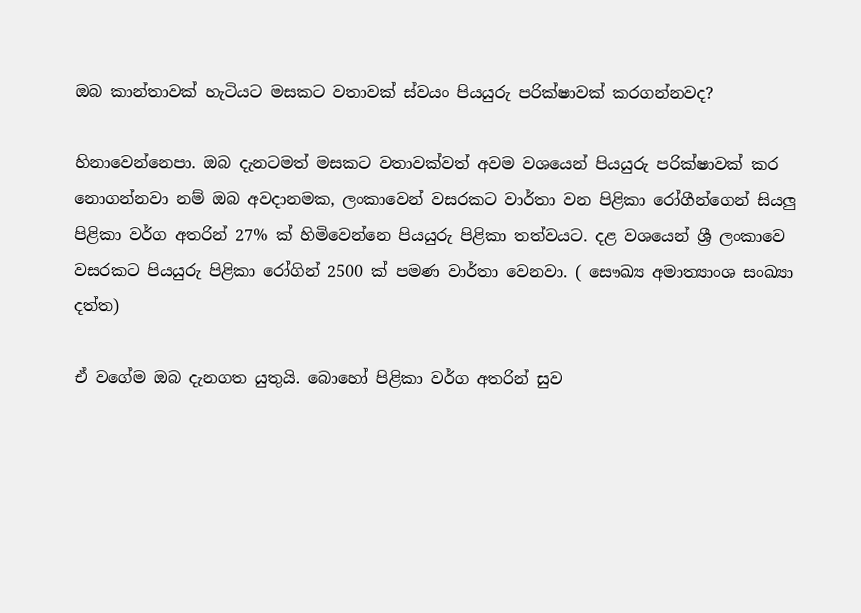ඔබ කාන්තාවක් හැටියට මසකට වතාවක් ස්වයං පියයුරු පරික්ෂාවක් කරගන්නවද?

හිනාවෙන්නෙපා. ඔබ දැනටමත් මසකට වතාවක්වත් අවම වශයෙන් පියයුරු පරික්ෂාවක් කර නොගන්නවා නම් ඔබ අවදානමක, ලංකාවෙන් වසරකට වාර්තා වන පිළිකා රෝගීන්ගෙන් සියලු පිළිකා වර්ග අතරින් 27% ක් හිමිවෙන්නෙ පියයුරු පිළිකා තත්වයට. දළ වශයෙන් ශ්‍රී ලංකාවෙ වසරකට පියයුරු පිළිකා රෝගින් 2500 ක් පමණ වාර්තා වෙනවා. ( සෞඛ්‍ය අමාත්‍යාංශ සංඛ්‍යා දත්ත)

ඒ වගේම ඔබ දැනගත යුතුයි. බොහෝ පිළිකා වර්ග අතරින් සුව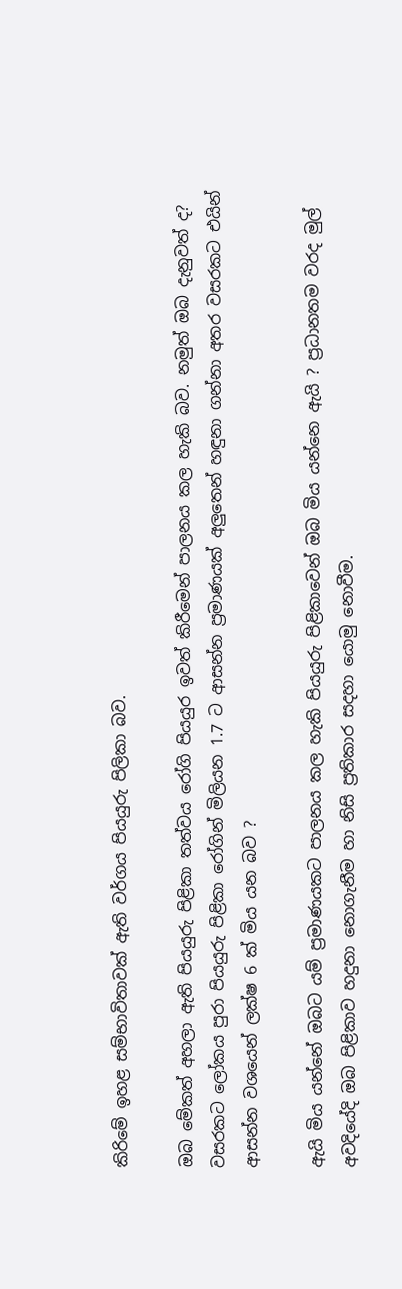කිරිමේ ඉහළ සම්භාවිතාවක් ඇති වර්ගය පියයුරු පිලිකා බව.

ඔබ මේකත් අහලා ඇති පියයුරු පිළිකා තත්වය රෝගි පියයුර ඉවත් කිරීමෙන් පාලනය කල හැකි බව. නමුත් ඔබ දැනුවත් ද? වසරකට ලෝකය පුරා පියයුරු පිළිකා රෝගින් මිලියන 1.7 ට ආසන්න ප්‍රමාණයක් අලුතෙන් හඳුනා ගන්නා අතර වසරකට එයින් ආසන්න වශයෙන් ලක්ෂ 6 ක් මිය යන බව ?

ඇයි මිය යන්නේ ඔබට යම් ප්‍රමාණයකට පාලනය කල හැකි පියයුරු පිළිකාවෙන් ඔබ මිය යන්නෙ ඇයි ? ප්‍රධානතම වරද මුල් අවදියේදි ඔබ පිළිකාව හදුනා නොගැනීම හා නිසි ප්‍රතිකාර සදහා යොමු නොවීම.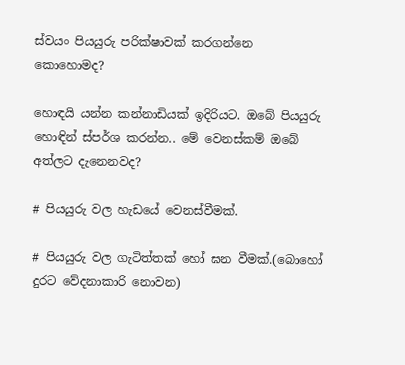ස්වයං පියයුරු පරික්ෂාවක් කරගන්නෙ කොහොමද?

හොඳයි යන්න කන්නාඩියක් ඉදිරියට. ඔබේ පියයුරු හොඳින් ස්පර්ශ කරන්න.. මේ වෙනස්කම් ඔබේ අත්ලට දැනෙනවද?

# පියයුරු වල හැඩයේ වෙනස්වීමක්.

# පියයුරු වල ගැටිත්තක් හෝ ඝන වීමක්.(බොහෝ දුරට වේදනාකාරි නොවන)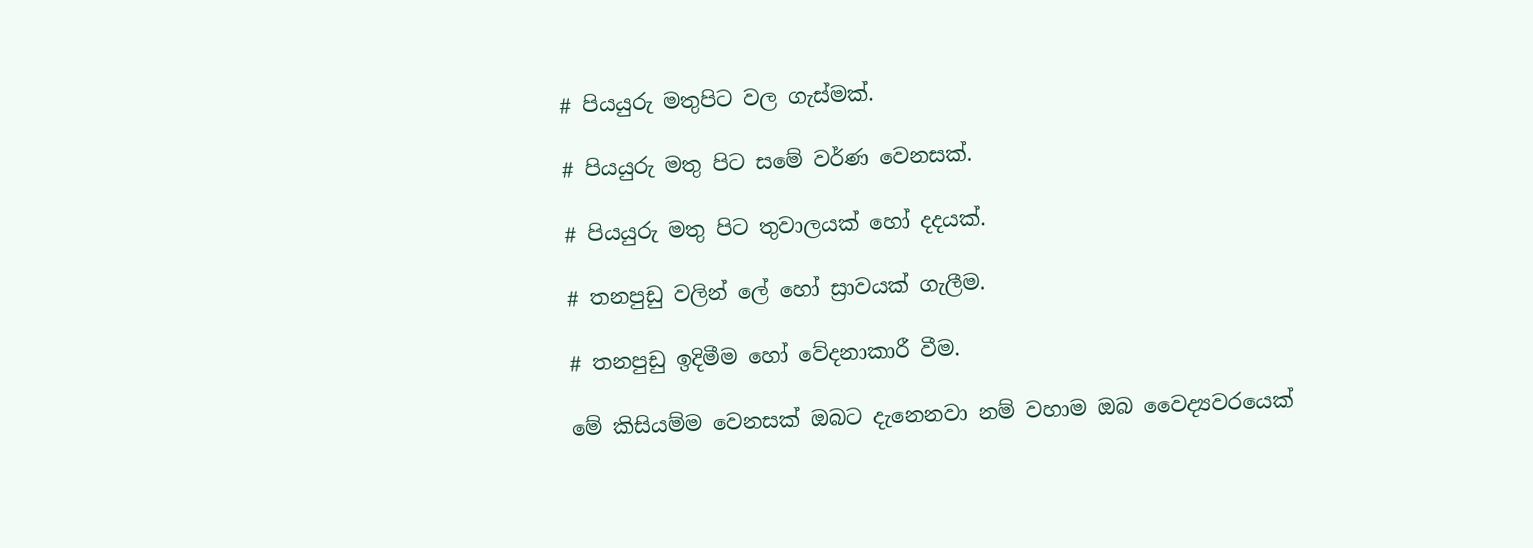# පියයුරු මතුපිට වල ගැස්මක්.

# පියයුරු මතු පිට සමේ වර්ණ වෙනසක්.

# පියයුරු මතු පිට තුවාලයක් හෝ දදයක්.

# තනපුඩු වලින් ලේ හෝ ස්‍රාවයක් ගැලීම.

# තනපුඩු ඉදිමීම හෝ වේදනාකාරී වීම.

මේ කිසියම්ම වෙනසක් ඔබට දැනෙනවා නම් වහාම ඔබ වෛද්‍යවරයෙක්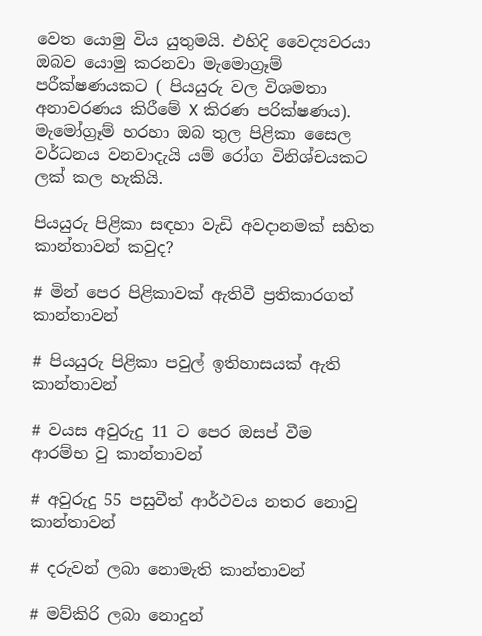වෙත යොමු විය යුතුමයි. එහිදි වෛද්‍යවරයා ඔබව යොමු කරනවා මැමොග්‍රෑම් පරීක්ෂණයකට ( පියයුරු වල විශමතා අනාවරණය කිරීමේ X කිරණ පරික්ෂණය). මැමෝග්‍රෑම් හරහා ඔබ තුල පිළිකා සෛල වර්ධනය වනවාදැයි යම් රෝග විනිශ්චයකට ලක් කල හැකියි.

පියයුරු පිළිකා සඳහා වැඩි අවදානමක් සහිත කාන්තාවන් කවුද?

# මින් පෙර පිළිකාවක් ඇතිවී ප්‍රතිකාරගත් කාන්තාවන්

# පියයුරු පිළිකා පවුල් ඉතිහාසයක් ඇති කාන්තාවන්

# වයස අවුරුදු 11 ට පෙර ඔසප් වීම ආරම්භ වු කාන්තාවන්

# අවුරුදු 55 පසුවීත් ආර්ථවය නතර නොවු කාන්තාවන්

# දරුවන් ලබා නොමැති කාන්තාවන්

# මව්කිරි ලබා නොදුන්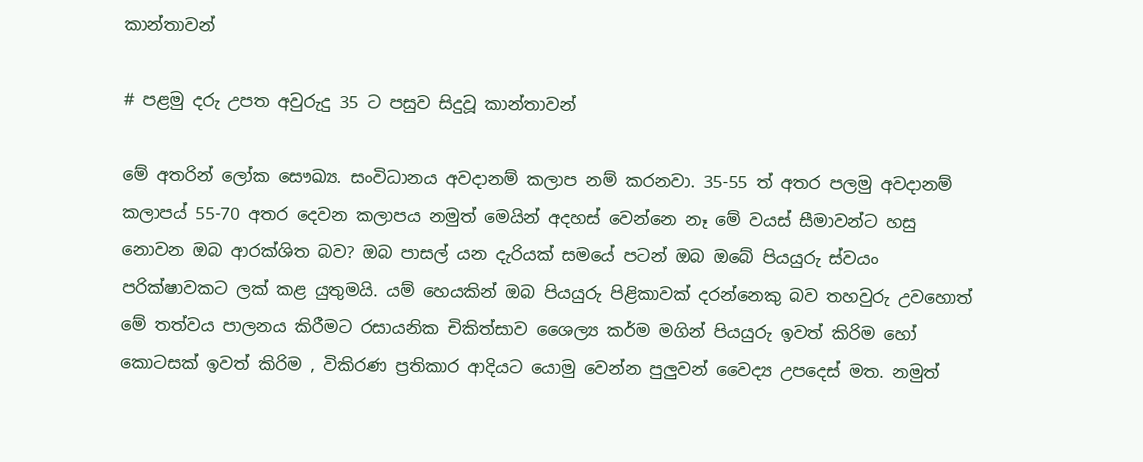කාන්තාවන්

# පළමු දරු උපත අවුරුදු 35 ට පසුව සිදුවූ කාන්තාවන්

මේ අතරින් ලෝක සෞඛ්‍ය. සංවිධානය අවදානම් කලාප නම් කරනවා. 35-55 ත් අතර පලමු අවදානම් කලාපය් 55-70 අතර දෙවන කලාපය නමුත් මෙයින් අදහස් වෙන්නෙ නෑ මේ වයස් සීමාවන්ට හසු නොවන ඔබ ආරක්ශිත බව? ඔබ පාසල් යන දැරියක් සමයේ පටන් ඔබ ඔබේ පියයුරු ස්වයං පරික්ෂාවකට ලක් කළ යුතුමයි. යම් හෙයකින් ඔබ පියයුරු පිළිකාවක් දරන්නෙකු බව තහවුරු උවහොත් මේ තත්වය පාලනය කිරීමට රසායනික චිකිත්සාව ශෛල්‍ය කර්ම මගින් පියයුරු ඉවත් කිරිම හෝ කොටසක් ඉවත් කිරිම , විකිරණ ප්‍රතිකාර ආදියට යොමු වෙන්න පුලුවන් වෛද්‍ය උපදෙස් මත. නමුත්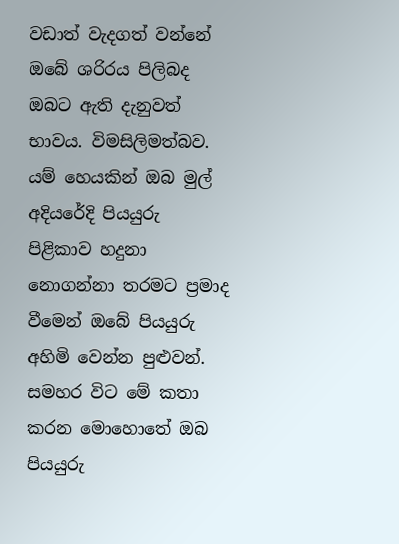වඩාත් වැදගත් වන්නේ ඔබේ ශරිරය පිලිබද ඔබට ඇති දැනුවත් භාවය. විමසිලිමත්බව. යම් හෙයකින් ඔබ මුල් අදියරේදි පියයුරු පිළිකාව හදුනා නොගන්නා තරමට ප්‍රමාද වීමෙන් ඔබේ පියයුරු අහිමි වෙන්න පුළුවන්. සමහර විට මේ කතා කරන මොහොතේ ඔබ පියයුරු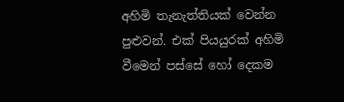අහිමි තැනැත්තියක් වෙන්න පුළුවන්. එක් පියයුරක් අහිමි වීමෙන් පස්සේ හෝ දෙකම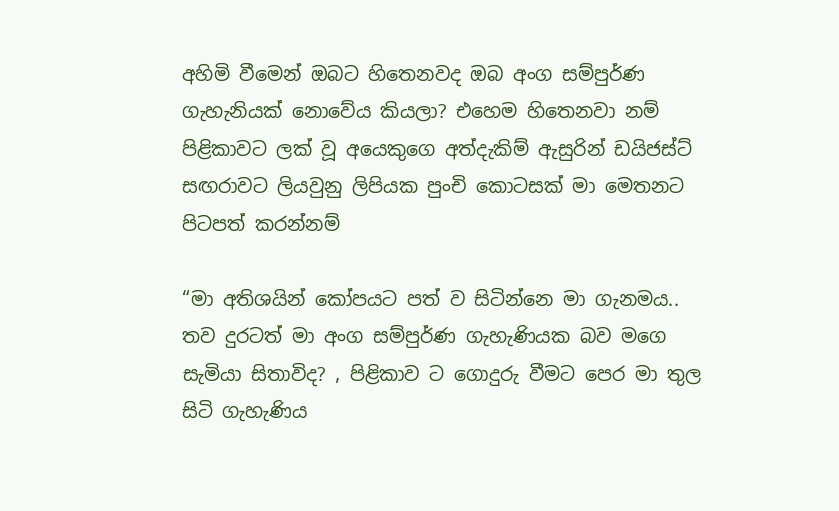අහිමි වීමෙන් ඔබට හිතෙනවද ඔබ අංග සම්පුර්ණ ගැහැනියක් නොවේය කියලා? එහෙම හිතෙනවා නම් පිළිකාවට ලක් වූ අයෙකුගෙ අත්දැකිම් ඇසුරින් ඩයිජස්ට් සඟරාවට ලියවුනු ලිපියක පුංචි කොටසක් මා මෙතනට පිටපත් කරන්නම්

“මා අතිශයින් කෝපයට පත් ව සිටින්නෙ මා ගැනමය.. තව දුරටත් මා අංග සම්පුර්ණ ගැහැණියක බව මගෙ සැමියා සිතාවිද? , පිළිකාව ට ගොදුරු වීමට පෙර මා තුල සිටි ගැහැණිය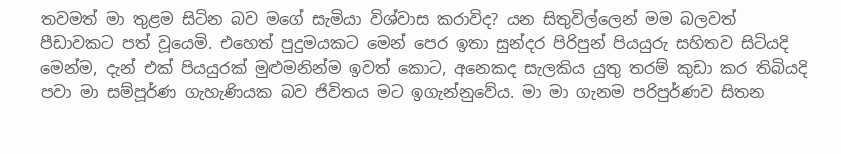තවමත් මා තුළම සිටින බව මගේ සැමියා විශ්වාස කරාවිද? යන සිතුවිල්ලෙන් මම බලවත් පීඩාවකට පත් වූයෙමි. එහෙත් පුදුමයකට මෙන් පෙර ඉතා සුන්දර පිරිපුන් පියයුරු සහිතව සිටියදි මෙන්ම, දැන් එක් පියයුරක් මුළුමනින්ම ඉවත් කොට, අනෙකද සැලකිය යුතු තරම් කුඩා කර තිබියදි පවා මා සම්පූර්ණ ගැහැණියක බව ජිවිතය මට ඉගැන්නුවේය. මා මා ගැනම පරිපුර්ණව සිතන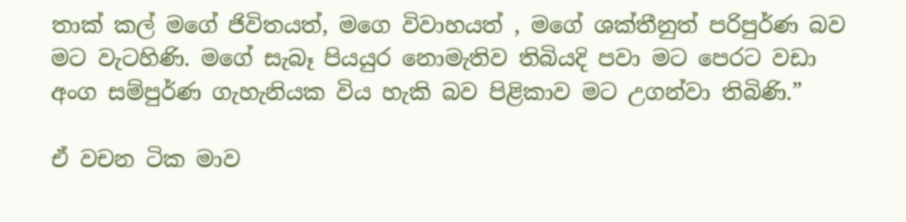තාක් කල් මගේ ජිවිතයත්, මගෙ විවාහයත් , මගේ ශක්තීනුත් පරිපුර්ණ බව මට වැටහිණි. මගේ සැබෑ පියයුර නොමැතිව තිබියදි පවා මට පෙරට වඩා අංග සම්පුර්ණ ගැහැනියක විය හැකි බව පිළිකාව මට උගන්වා තිබිණි.”

ඒ වචන ටික මාව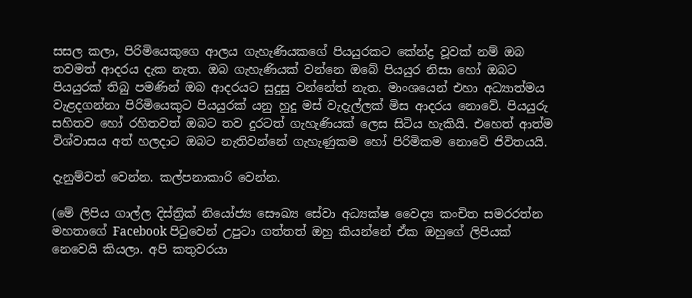සසල කලා, පිරිමියෙකුගෙ ආලය ගැහැණියකගේ පියයුරකට කේන්ද්‍ර වූවක් නම් ඔබ තවමත් ආදරය දැක නැත. ඔබ ගැහැණියක් වන්නෙ ඔබේ පියයුර නිසා හෝ ඔබට පියයුරක් තිබු පමණින් ඔබ ආදරයට සුදුසු වන්නේත් නැත. මාංශයෙන් එහා අධ්‍යාත්මය වැළදගන්නා පිරිමියෙකුට පියයුරක් යනු හුදු මස් වැදැල්ලක් මිස ආදරය නොවේ. පියයුරු සහිතව හෝ රහිතවත් ඔබට තව දුරටත් ගැහැණියක් ලෙස සිටිය හැකියි. එහෙත් ආත්ම විශ්වාසය අත් හලදාට ඔබට නැතිවන්නේ ගැහැණුකම හෝ පිරිමිකම නොවේ ජිවිතයයි.

දැනුම්වත් වෙන්න. කල්පනාකාරි වෙන්න.

(මේ ලිපිය ගාල්ල දිස්ත්‍රික් නියෝජ්‍ය සෞඛ්‍ය සේවා අධ්‍යක්ෂ වෛද්‍ය කංචිත සමරරත්න මහතාගේ Facebook පිටුවෙන් උපුටා ගත්තත් ඔහු කියන්නේ ඒක ඔහුගේ ලිපියක් නෙවෙයි කියලා. අපි කතුවරයා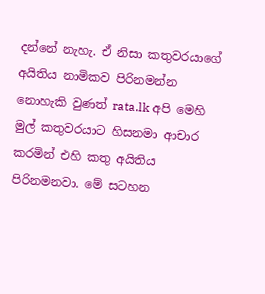දන්නේ නැහැ. ඒ නිසා කතුවරයාගේ අයිතිය නාමිකව පිරිනමන්න නොහැකි වුණත් rata.lk අපි මෙහි මුල් කතුවරයාට හිසනමා ආචාර කරමින් එහි කතු අයිතිය පිරිනමනවා. මේ සටහන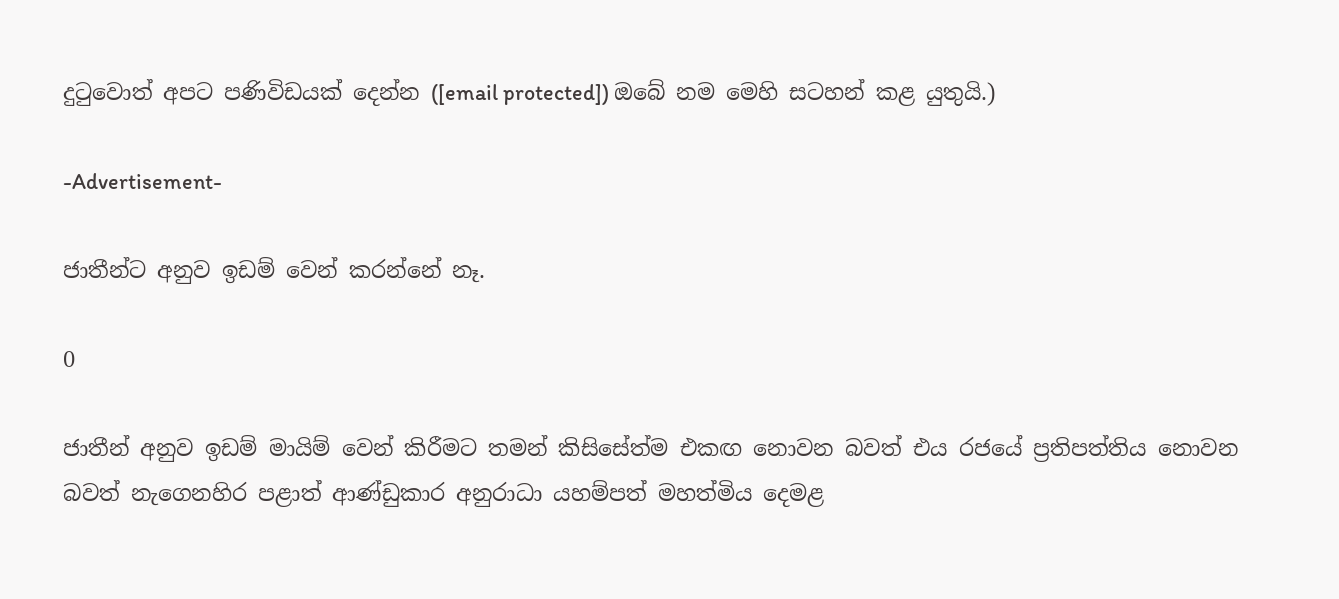දුටුවොත් අපට පණිවිඩයක් දෙන්න ([email protected]) ඔබේ නම මෙහි සටහන් කළ යුතුයි.)

-Advertisement-

ජාතීන්ට අනුව ඉඩම් වෙන් කරන්නේ නෑ.

0

ජාතීන් අනුව ඉඩම් මායිම් වෙන් කිරීමට තමන් කිසිසේත්ම එකඟ නොවන බවත් එය රජයේ ප්‍රතිපත්තිය නොවන බවත් නැගෙනහිර පළාත් ආණ්ඩුකාර අනුරාධා යහම්පත් මහත්මිය දෙමළ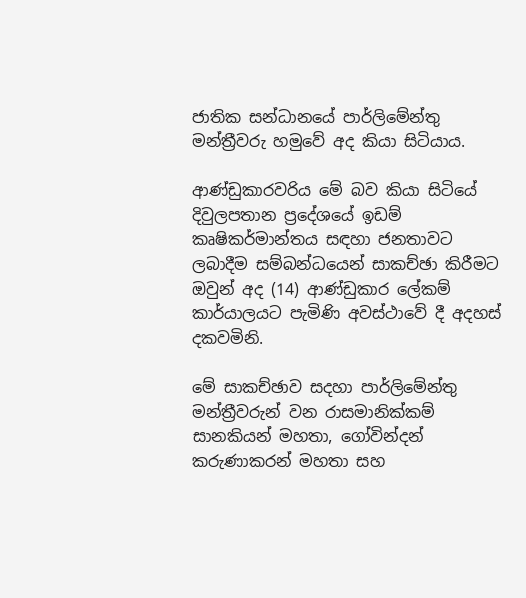ජාතික සන්ධානයේ පාර්ලිමේන්තු මන්ත්‍රීවරු හමුවේ අද කියා සිටියාය.

ආණ්ඩුකාරවරිය මේ බව කියා සිටියේ දිවුලපතාන ප්‍රදේශයේ ඉඩම් කෘෂිකර්මාන්තය සඳහා ජනතාවට ලබාදීම සම්බන්ධයෙන් සාකච්ඡා කිරීමට ඔවුන් අද (14) ආණ්ඩුකාර ලේකම් කාර්යාලයට පැමිණි අවස්ථාවේ දී අදහස් දකවමිනි.

මේ සාකච්ඡාව සදහා පාර්ලිමේන්තු මන්ත්‍රීවරුන් වන රාසමානික්කම් සානකියන් මහතා, ගෝවින්දන් කරුණාකරන් මහතා සහ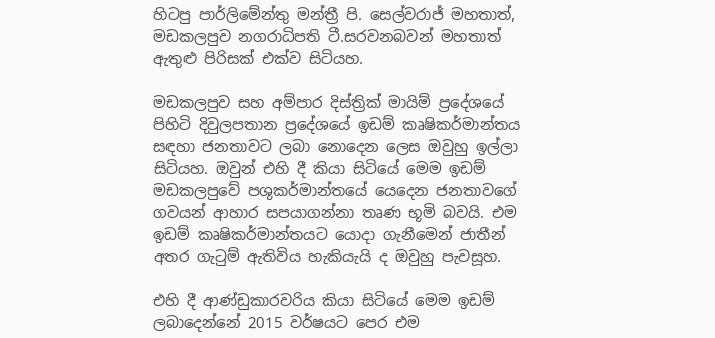හිටපු පාර්ලිමේන්තු මන්ත්‍රී පි. සෙල්වරාජ් මහතාත්, මඩකලපුව නගරාධිපති ටී.සරවනබවන් මහතාත් ඇතුළු පිරිසක් එක්ව සිටියහ.

මඩකලපුව සහ අම්පාර දිස්ත්‍රික් මායිම් ප්‍රදේශයේ පිහිටි දිවුලපතාන ප්‍රදේශයේ ඉඩම් කෘෂිකර්මාන්තය සඳහා ජනතාවට ලබා නොදෙන ලෙස ඔවුහු ඉල්ලා සිටියහ. ඔවුන් එහි දී කියා සිටියේ මෙම ඉඩම් මඩකලපුවේ පශුකර්මාන්තයේ යෙදෙන ජනතාවගේ ගවයන් ආහාර සපයාගන්නා තෘණ භූමි බවයි. එම ඉඩම් කෘෂිකර්මාන්තයට යොදා ගැනීමෙන් ජාතීන් අතර ගැටුම් ඇතිවිය හැකියැයි ද ඔවුහු පැවසූහ.

එහි දී ආණ්ඩුකාරවරිය කියා සිටියේ මෙම ඉඩම් ලබාදෙන්නේ 2015 වර්ෂ‍යට පෙර එම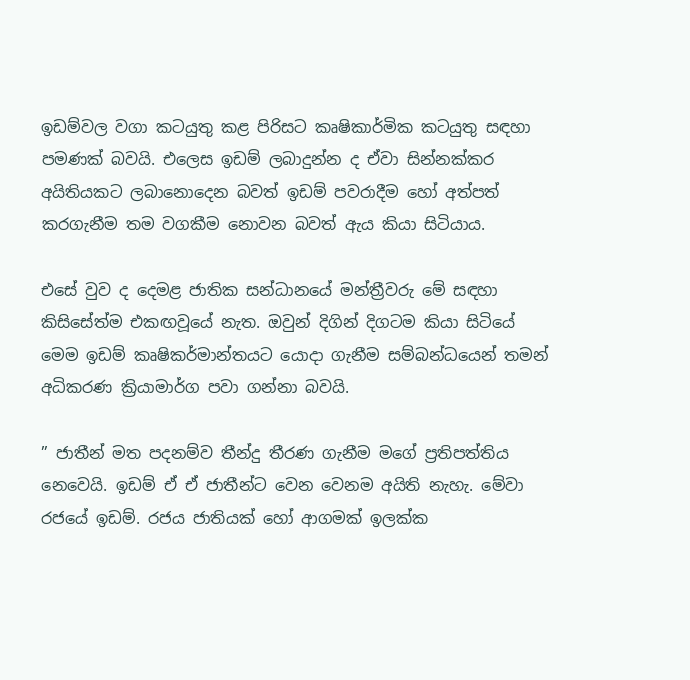ඉඩම්වල වගා කටයුතු කළ පිරිසට කෘෂිකාර්මික කටයුතු සඳහා පමණක් බවයි. එලෙස ඉඩම් ලබාදුන්න ද ඒවා සින්නක්කර අයිතියකට ලබානොදෙන බවත් ඉඩම් පවරාදීම හෝ අත්පත් කරගැනීම තම වගකීම නොවන බවත් ඇය කියා සිටියාය.

එ‍සේ වුව ද දෙමළ ජාතික සන්ධානයේ මන්ත්‍රීවරු මේ සඳහා කිසිසේත්ම එකඟවූයේ නැත. ඔවුන් දිගින් දිගටම කියා සිටියේ මෙම ඉඩම් කෘෂිකර්මාන්තයට යොදා ගැනීම සම්බන්ධයෙන් තමන් අධිකරණ ක්‍රියාමාර්ග පවා ගන්නා බවයි.

” ජාතීන් මත පදනම්ව තීන්දු තීරණ ගැනීම මගේ ප්‍රතිපත්තිය නෙවෙයි. ඉඩම් ඒ ඒ ජාතීන්ට වෙන වෙනම අයිති නැහැ. මේවා රජයේ ඉඩම්. රජය ජාතියක් හෝ ආගමක් ඉලක්ක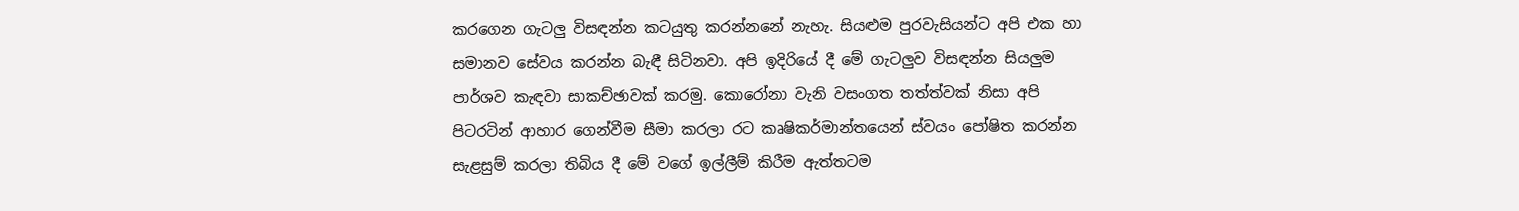කරගෙන ගැටලු විසඳන්න කටයුතු කරන්නනේ නැහැ. සියළුම පුරවැසියන්ට අපි එක හා සමානව සේවය කරන්න බැඳී සිටිනවා. අපි ඉදිරියේ දී මේ ගැටලුව විසඳන්න සියලුම පාර්ශව කැඳවා සාකච්ඡාවක් කරමු. කොරෝනා වැනි වසංගත තත්ත්වක් නිසා අපි පිටරටින් ආහාර ගෙන්වීම සීමා කරලා රට කෘෂිකර්මාන්තයෙන් ස්වයං පෝෂිත කරන්න සැළසුම් කරලා තිබිය දී මේ වගේ ඉල්ලීම් කිරීම ඇත්තටම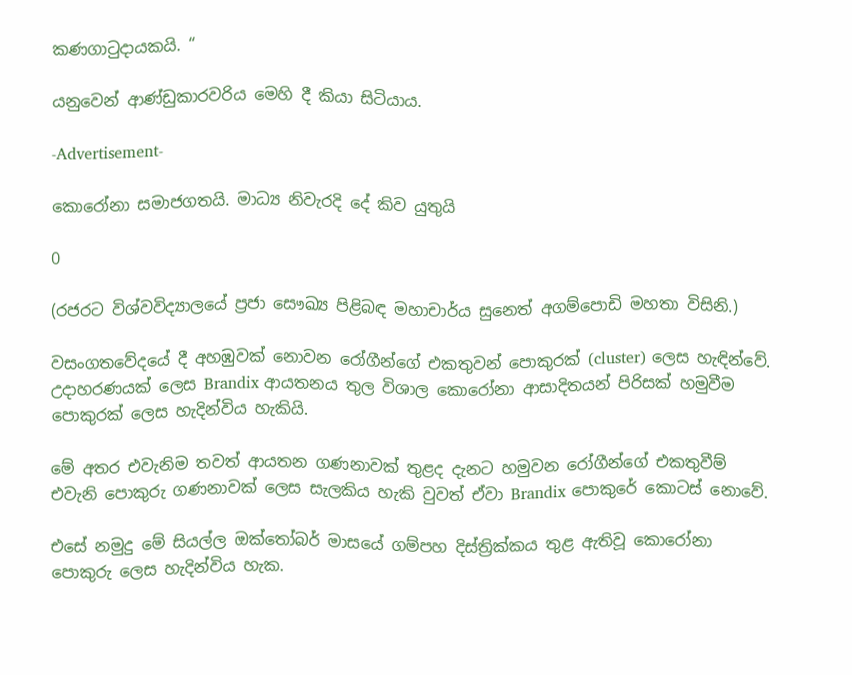කණගාටුදායකයි. “

යනුවෙන් ආණ්ඩුකාරවරිය මෙහි දී කියා සිටියාය.

-Advertisement-

කොරෝනා සමාජගතයි. මාධ්‍ය නිවැරදි දේ කිව යුතුයි

0

(රජරට විශ්වවිද්‍යාලයේ ප්‍රජා සෞඛ්‍ය පිළිබඳ මහාචාර්ය සුනෙත් අගම්පොඩි මහතා විසිනි.)

වසංගතවේදයේ දී අහඹුවක් නොවන රෝගීන්ගේ එකතුවන් පොකුරක් (cluster) ලෙස හැඳින්වේ. උදාහරණයක් ලෙස Brandix ආයතනය තුල විශාල කොරෝනා ආසාදිතයන් පිරිසක් හමුවීම පොකුරක් ලෙස හැදින්විය හැකියි.

මේ අතර එවැනිම තවත් ආයතන ගණනාවක් තුළද දැනට හමුවන රෝගීන්ගේ එකතුවීම් එවැනි පොකුරු ගණනාවක් ලෙස සැලකිය හැකි වුවත් ඒවා Brandix පොකුරේ කොටස් නොවේ.

එසේ නමුදු මේ සියල්ල ඔක්තෝබර් මාසයේ ගම්පහ දිස්ත්‍රික්කය තුළ ඇතිවූ කොරෝනා පොකුරු ලෙස හැදින්විය හැක.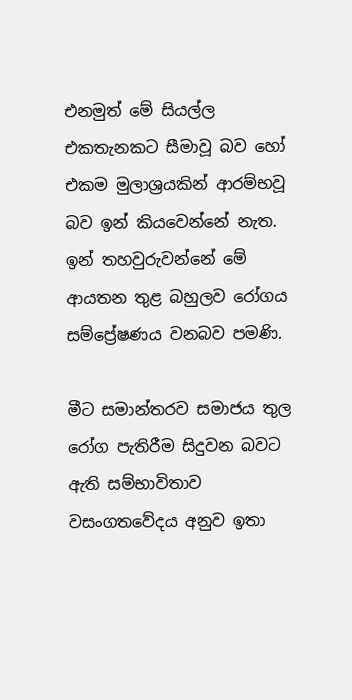එනමුත් මේ සියල්ල එකතැනකට සීමාවූ බව හෝ එකම මුලාශ්‍රයකින් ආරම්භවූ බව ඉන් කියවෙන්නේ නැත. ඉන් තහවුරුවන්නේ මේ ආයතන තුළ බහුලව රෝගය සම්ප්‍රේෂණය වනබව පමණි.

මීට සමාන්තරව සමාජය තුල රෝග පැතිරීම සිදුවන බවට ඇති සම්භාවිතාව වසංගතවේදය අනුව ඉතා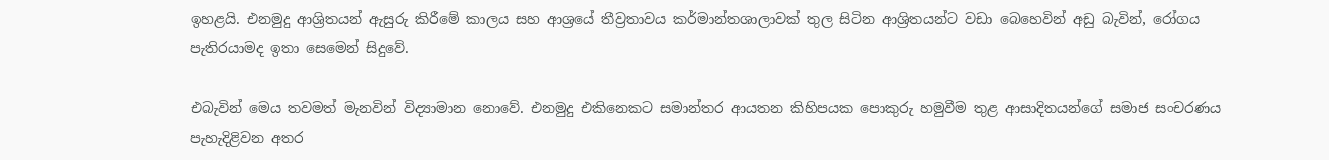ඉහළයි. එනමුදු ආශ්‍රිතයන් ඇසුරු කිරීමේ කාලය සහ ආශ්‍රයේ තීව්‍රතාවය කර්මාන්තශාලාවක් තුල සිටින ආශ්‍රිතයන්ට වඩා බෙහෙවින් අඩු බැවින්, රෝගය පැතිරයාමද ඉතා සෙමෙන් සිදුවේ.

එබැවින් මෙය තවමත් මැනවින් විද්‍යාමාන නොවේ. එනමුදු එකිනෙකට සමාන්තර ආයතන කිහිපයක පොකුරු හමුවීම තුළ ආසාදිතයන්ගේ සමාජ සංචරණය පැහැදිළිවන අතර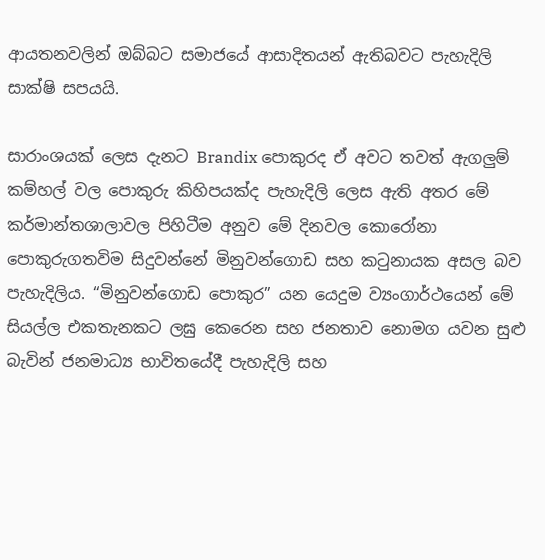ආයතනවලින් ඔබ්බට සමාජයේ ආසාදිතයන් ඇතිබවට පැහැදිලි සාක්ෂි සපයයි.

සාරාංශයක් ලෙස දැනට Brandix පොකුරද ඒ අවට තවත් ඇගලුම් කම්හල් වල පොකුරු කිහිපයක්ද පැහැදිලි ලෙස ඇති අතර මේ කර්මාන්තශාලාවල පිහිටීම අනුව මේ දිනවල කොරෝනා පොකුරුගතවිම සිදුවන්නේ මිනුවන්ගොඩ සහ කටුනායක අසල බව පැහැදිලිය. “මිනුවන්ගොඩ පොකුර” යන යෙදුම ව්‍යංගාර්ථයෙන් මේ සියල්ල එකතැනකට ලඝු කෙරෙන සහ ජනතාව නොමග යවන සුළු බැවින් ජනමාධ්‍ය භාවිතයේදී පැහැදිලි සහ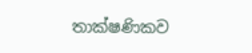තාක්ෂණිකව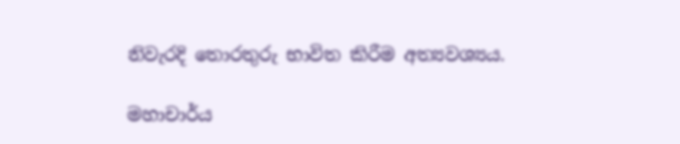නිවැරදි තොරතුරු භාවිත කිරීම අත්‍යවශ්‍යය.

මහාචාර්ය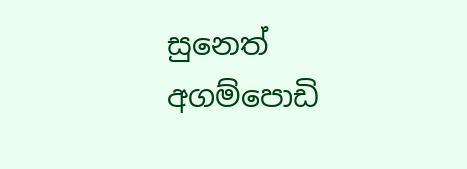සුනෙත් අගම්පොඩි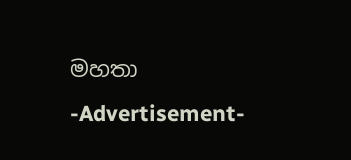මහතා
-Advertisement-